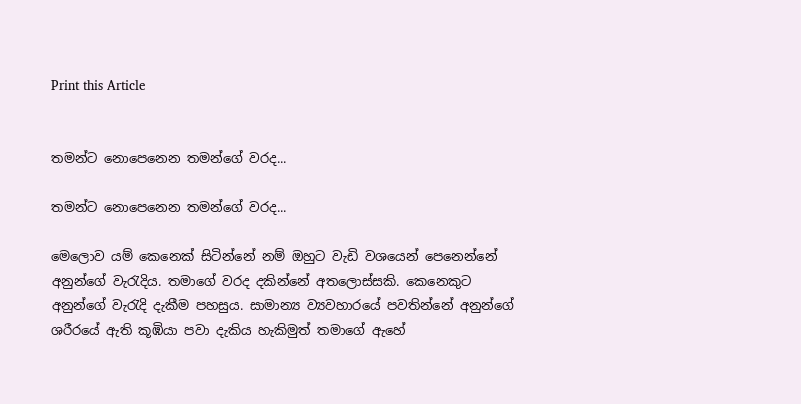Print this Article


තමන්ට නොපෙනෙන තමන්ගේ වරද...

තමන්ට නොපෙනෙන තමන්ගේ වරද...

මෙලොව යම් කෙනෙක් සිටින්නේ නම් ඔහුට වැඩි වශයෙන් පෙනෙන්නේ අනුන්ගේ වැරැදිය. තමාගේ වරද දකින්නේ අතලොස්සකි. කෙනෙකුට අනුන්ගේ වැරැදි දැකීම පහසුය. සාමාන්‍ය ව්‍යවහාරයේ පවතින්නේ අනුන්ගේ ශරීරයේ ඇති කූඹියා පවා දැකිය හැකිමුත් තමාගේ ඇහේ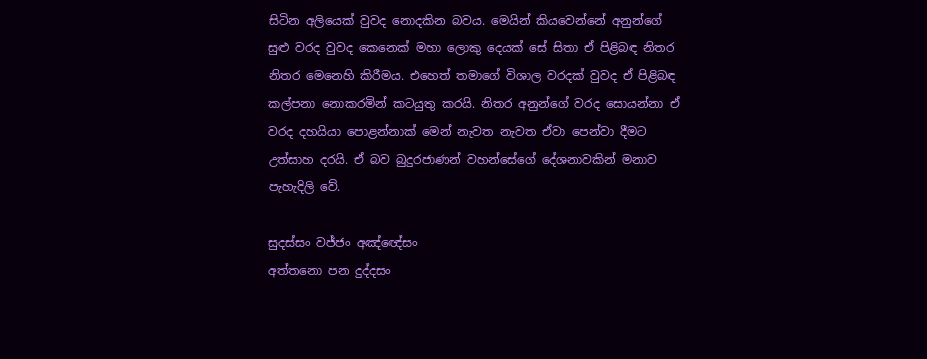සිටින අලියෙක් වුවද නොදකින බවය. මෙයින් කියවෙන්නේ අනුන්ගේ සුළු වරද වුවද කෙනෙක් මහා ලොකු දෙයක් සේ සිතා ඒ පිළිබඳ නිතර නිතර මෙනෙහි කිරීමය. එහෙත් තමාගේ විශාල වරදක් වුවද ඒ පිළිබඳ කල්පනා නොකරමින් කටයුතු කරයි. නිතර අනුන්ගේ වරද සොයන්නා ඒ වරද දහයියා පොළන්නාක් මෙන් නැවත නැවත ඒවා පෙන්වා දීමට උත්සාහ දරයි. ඒ බව බුදුරජාණන් වහන්සේගේ දේශනාවකින් මනාව පැහැදිලි වේ.

සුදස්සං වජ්ජං අඤ්ඥේසං
අත්තනො පන දුද්දසං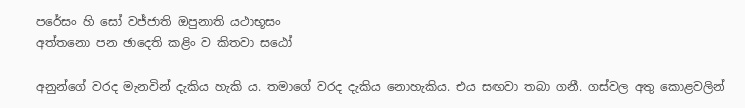පරේසං හි සෝ වජ්ජාති ඔපුනාති යථාභූසං
අත්තනො පන ඡාදෙති කළිං ව කිතවා සඨෝ

අනුන්ගේ වරද මැනවින් දැකිය හැකි ය. තමාගේ වරද දැකිය නොහැකිය. එය සඟවා තබා ගනී. ගස්වල අතු කොළවලින්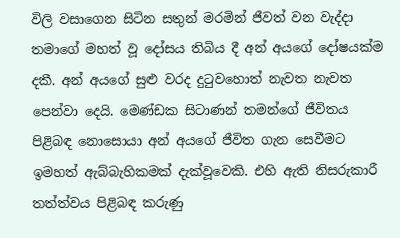විලි වසාගෙන සිටින සතුන් මරමින් ජීවත් වන වැද්දා තමාගේ මහත් වූ දෝසය තිබිය දී අන් අයගේ දෝෂයක්ම දකී. අන් අයගේ සුළු වරද දුටුවහොත් නැවත නැවත පෙන්වා දෙයි. මෙණ්ඩක සිටාණන් තමන්ගේ ජීවිතය පිළිබඳ නොසොයා අන් අයගේ ජීවිත ගැන සෙවීමට ඉමහත් ඇබ්බැහිකමක් දැක්වූවෙකි. එහි ඇති නිසරුකාරී තත්ත්වය පිළිබඳ කරුණු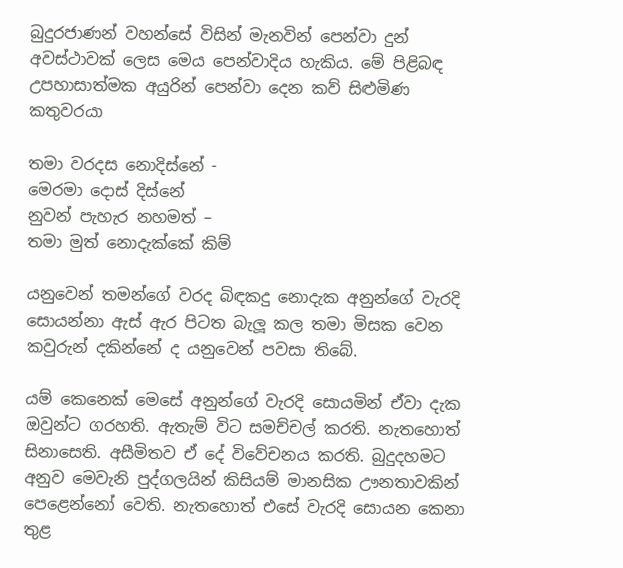බුදුරජාණන් වහන්සේ විසින් මැනවින් පෙන්වා දුන් අවස්ථාවක් ලෙස මෙය පෙන්වාදිය හැකිය. මේ පිළිබඳ උපහාසාත්මක අයුරින් පෙන්වා දෙන කව් සිළුමිණ කතුවරයා

තමා වරදස නොදිස්නේ -
මෙරමා දොස් දිස්නේ
නුවන් පැහැර නහමත් –
තමා මුත් නොදැක්කේ කිම්

යනුවෙන් තමන්ගේ වරද බිඳකදු නොදැක අනුන්ගේ වැරදි සොයන්නා ඇස් ඇර පිටත බැලූ කල තමා මිසක වෙන කවුරුන් දකින්නේ ද යනුවෙන් පවසා තිබේ.

යම් කෙනෙක් මෙසේ අනුන්ගේ වැරදි සොයමින් ඒවා දැක ඔවුන්ට ගරහති. ඇතැම් විට සමච්චල් කරති. නැතහොත් සිනාසෙති. අසීමිතව ඒ දේ විවේචනය කරති. බුදුදහමට අනුව මෙවැනි පුද්ගලයින් කිසියම් මානසික ඌනතාවකින් පෙළෙන්නෝ වෙති. නැතහොත් එසේ වැරදි සොයන කෙනා තුළ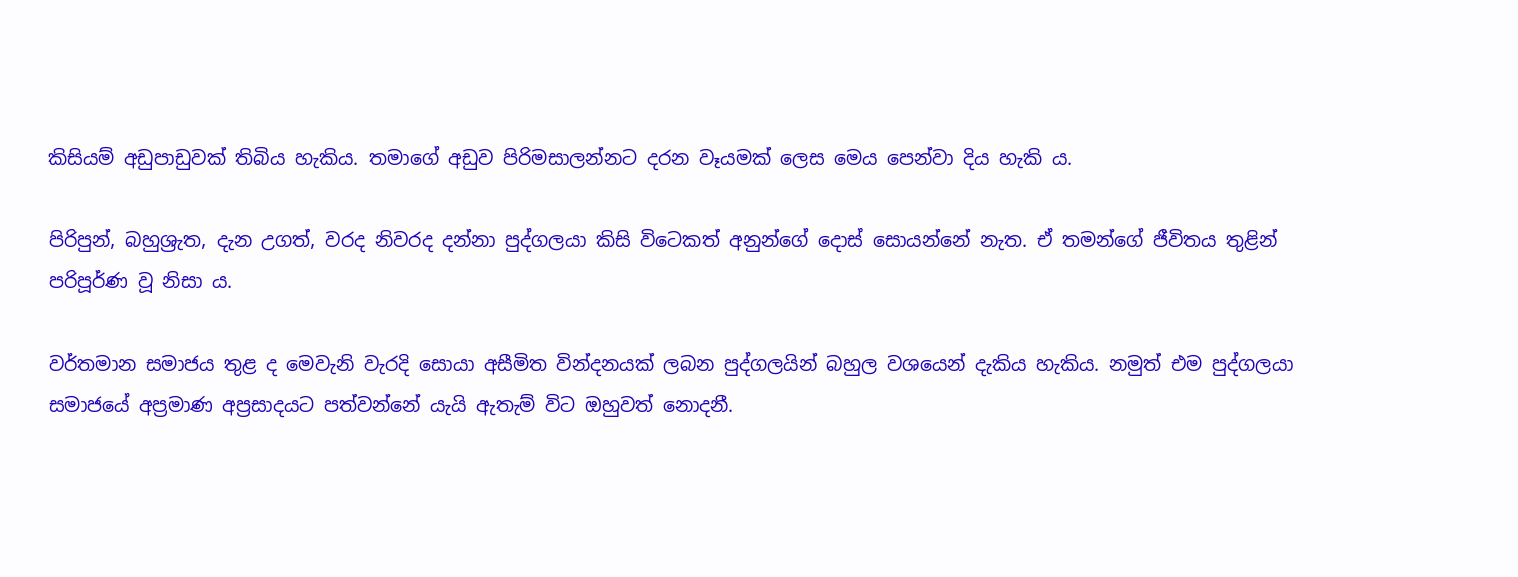කිසියම් අඩුපාඩුවක් තිබිය හැකිය. තමාගේ අඩුව පිරිමසාලන්නට දරන වෑයමක් ලෙස මෙය පෙන්වා දිය හැකි ය.

පිරිපුන්, බහුශ්‍රැත, දැන උගත්, වරද නිවරද දන්නා පුද්ගලයා කිසි විටෙකත් අනුන්ගේ දොස් සොයන්නේ නැත. ඒ තමන්ගේ ජීවිතය තුළින් පරිපූර්ණ වූ නිසා ය.

වර්තමාන සමාජය තුළ ද මෙවැනි වැරදි සොයා අසීමිත වින්දනයක් ලබන පුද්ගලයින් බහුල වශයෙන් දැකිය හැකිය. නමුත් එම පුද්ගලයා සමාජයේ අප්‍රමාණ අප්‍රසාදයට පත්වන්නේ යැයි ඇතැම් විට ඔහුවත් නොදනී.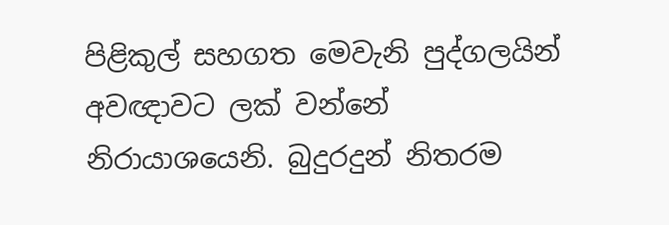පිළිකුල් සහගත මෙවැනි පුද්ගලයින් අවඥාවට ලක් වන්නේ නිරායාශයෙනි. බුදුරදුන් නිතරම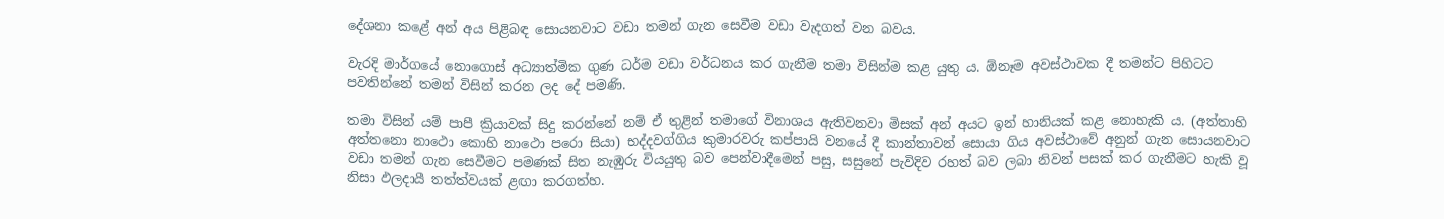දේශනා කළේ අන් අය පිළිබඳ සොයනවාට වඩා තමන් ගැන සෙවීම වඩා වැදගත් වන බවය.

වැරදි මාර්ගයේ නොගොස් අධ්‍යාත්මික ගුණ ධර්ම වඩා වර්ධනය කර ගැනීම තමා විසින්ම කළ යුතු ය. ඕනෑම අවස්ථාවක දී තමන්ට පිහිටට පවතින්නේ තමන් විසින් කරන ලද දේ පමණි.

තමා විසින් යම් පාපී ක්‍රියාවක් සිදු කරන්නේ නම් ඒ තුළින් තමාගේ විනාශය ඇතිවනවා මිසක් අන් අයට ඉන් හානියක් කළ නොහැකි ය. (අත්තාහි අත්තනො නාථො කොහි නාථො පරො සියා) භද්දවග්ගිය කුමාරවරු කප්පායි වනයේ දී කාන්තාවන් සොයා ගිය අවස්ථාවේ අනුන් ගැන සොයනවාට වඩා තමන් ගැන සෙවීමට පමණක් සිත නැඹුරු වියයුතු බව පෙන්වාදීමෙන් පසු, සසුනේ පැවිදිව රහත් බව ලබා නිවන් පසක් කර ගැනීමට හැකි වූ නිසා ඵලදායී තත්ත්වයක් ළඟා කරගත්හ.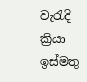වැරැදි ක්‍රියා ඉස්මතු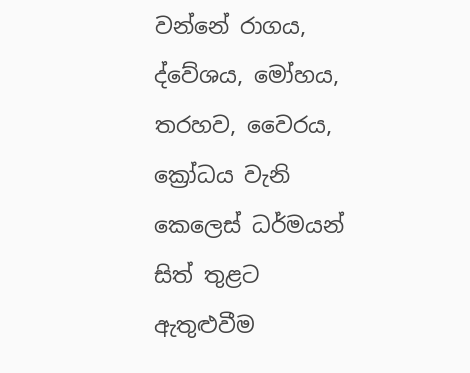වන්නේ රාගය, ද්වේශය, මෝහය, තරහව, වෛරය, ක්‍රෝධය වැනි කෙලෙස් ධර්මයන් සිත් තුළට ඇතුළුවීම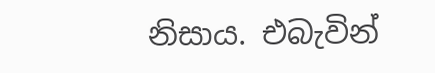නිසාය. එබැවින්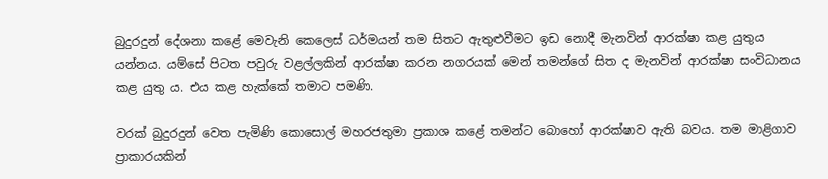බුදුරදුන් දේශනා කළේ මෙවැනි කෙලෙස් ධර්මයන් තම සිතට ඇතුළුවීමට ඉඩ නොදී මැනවින් ආරක්ෂා කළ යුතුය යන්නය. යම්සේ පිටත පවුරු වළල්ලකින් ආරක්ෂා කරන නගරයක් මෙන් තමන්ගේ සිත ද මැනවින් ආරක්ෂා සංවිධානය කළ යුතු ය. එය කළ හැක්කේ තමාට පමණි.

වරක් බුදුරදුන් වෙත පැමිණි කොසොල් මහරජතුමා ප්‍රකාශ කළේ තමන්ට බොහෝ ආරක්ෂාව ඇති බවය. තම මාළිගාව ප්‍රාකාරයකින්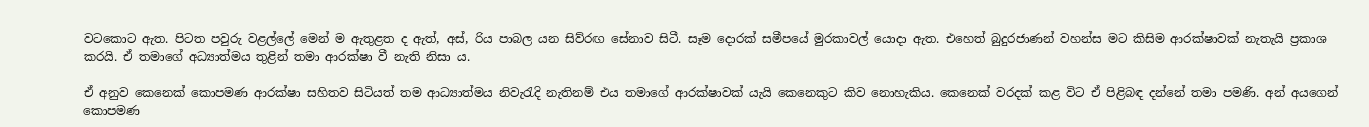වටකොට ඇත. පිටත පවුරු වළල්ලේ මෙන් ම ඇතුළත ද ඇත්, අස්, රිය පාබල යන සිව්රඟ සේනාව සිටී. සෑම දොරක් සමීපයේ මුරකාවල් යොදා ඇත. එහෙත් බුදුරජාණන් වහන්ස මට කිසිම ආරක්ෂාවක් නැතැයි ප්‍රකාශ කරයි. ඒ තමාගේ අධ්‍යාත්මය තුළින් තමා ආරක්ෂා වී නැති නිසා ය.

ඒ අනුව කෙනෙක් කොපමණ ආරක්ෂා සහිතව සිටියත් තම ආධ්‍යාත්මය නිවැරැදි නැතිනම් එය තමාගේ ආරක්ෂාවක් යැයි කෙනෙකුට කිව නොහැකිය. කෙනෙක් වරදක් කළ විට ඒ පිළිබඳ දන්නේ තමා පමණි. අන් අයගෙන් කොපමණ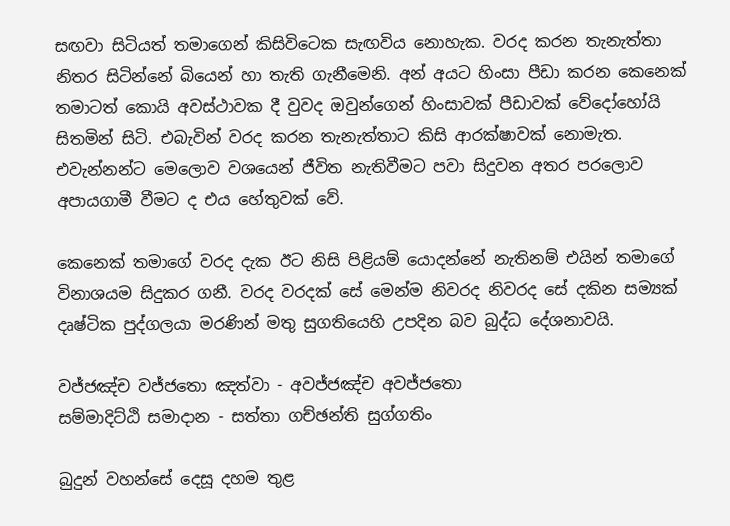සඟවා සිටියත් තමාගෙන් කිසිවිටෙක සැඟවිය නොහැක. වරද කරන තැනැත්තා නිතර සිටින්නේ බියෙන් හා තැති ගැනීමෙනි. අන් අයට හිංසා පීඩා කරන කෙනෙක් තමාටත් කොයි අවස්ථාවක දී වුවද ඔවුන්ගෙන් හිංසාවක් පීඩාවක් වේදෝහෝයි සිතමින් සිටි. එබැවින් වරද කරන තැනැත්තාට කිසි ආරක්ෂාවක් නොමැත. එවැන්නන්ට මෙලොව වශයෙන් ජීවිත නැතිවීමට පවා සිදුවන අතර පරලොව අපායගාමී වීමට ද එය හේතුවක් වේ.

කෙනෙක් තමාගේ වරද දැක ඊට නිසි පිළියම් යොදන්නේ නැතිනම් එයින් තමාගේ විනාශයම සිදුකර ගනී. වරද වරදක් සේ මෙන්ම නිවරද නිවරද සේ දකින සම්‍යක් දෘෂ්ටික පුද්ගලයා මරණින් මතු සුගතියෙහි උපදින බව බුද්ධ දේශනාවයි.

වජ්ජඤ්ච වජ්ජතො ඤත්වා - අවජ්ජඤ්ච අවජ්ජතො
සම්මාදිට්ඨි සමාදාන - සත්තා ගච්ඡන්ති සුග්ගතිං

බුදුන් වහන්සේ දෙසූ දහම තුළ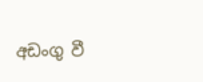අඩංගු වී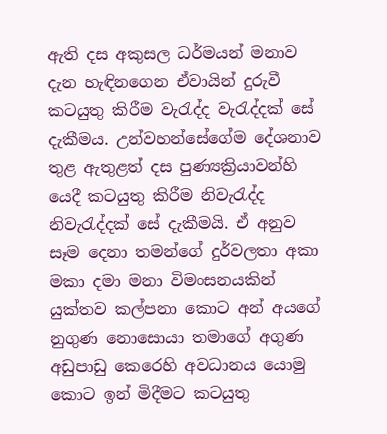ඇති දස අකුසල ධර්මයන් මනාව දැන හැඳිනගෙන ඒවායින් දුරුවී කටයුතු කිරීම වැරැද්ද වැරැද්දක් සේ දැකීමය. උන්වහන්සේගේම දේශනාව තුළ ඇතුළත් දස පුණ්‍යක්‍රියාවන්හි යෙදී කටයුතු කිරීම නිවැරැද්ද නිවැරැද්දක් සේ දැකීමයි. ඒ අනුව සෑම දෙනා තමන්ගේ දුර්වලතා අකා මකා දමා මනා විමංසනයකින් යුක්තව කල්පනා කොට අන් අයගේ නුගුණ නොසොයා තමාගේ අගුණ අඩුපාඩු කෙරෙහි අවධානය යොමු කොට ඉන් මිදීමට කටයුතු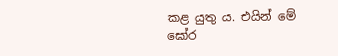කළ යුතු ය. එයින් මේ ඝෝර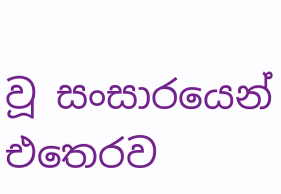වූ සංසාරයෙන් එතෙරව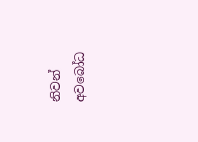නිවන් අවබෝධ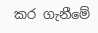කර ගැනීමේ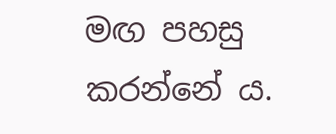මඟ පහසු කරන්නේ ය.